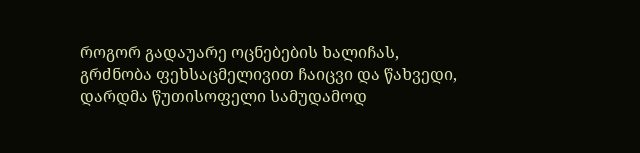როგორ გადაუარე ოცნებების ხალიჩას, გრძნობა ფეხსაცმელივით ჩაიცვი და წახვედი, დარდმა წუთისოფელი სამუდამოდ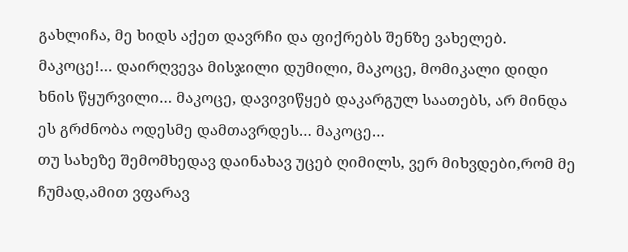გახლიჩა, მე ხიდს აქეთ დავრჩი და ფიქრებს შენზე ვახელებ.
მაკოცე!… დაირღვევა მისჯილი დუმილი, მაკოცე, მომიკალი დიდი ხნის წყურვილი… მაკოცე, დავივიწყებ დაკარგულ საათებს, არ მინდა ეს გრძნობა ოდესმე დამთავრდეს… მაკოცე…
თუ სახეზე შემომხედავ დაინახავ უცებ ღიმილს, ვერ მიხვდები,რომ მე ჩუმად,ამით ვფარავ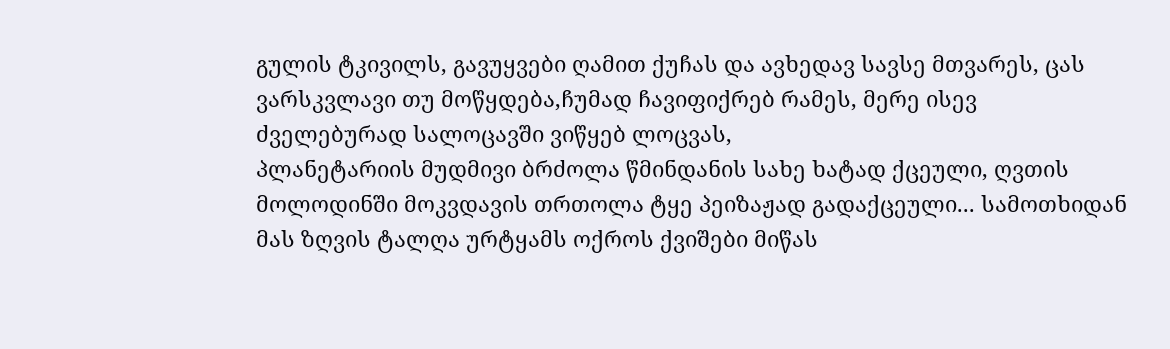გულის ტკივილს, გავუყვები ღამით ქუჩას და ავხედავ სავსე მთვარეს, ცას ვარსკვლავი თუ მოწყდება,ჩუმად ჩავიფიქრებ რამეს, მერე ისევ ძველებურად სალოცავში ვიწყებ ლოცვას,
პლანეტარიის მუდმივი ბრძოლა წმინდანის სახე ხატად ქცეული, ღვთის მოლოდინში მოკვდავის თრთოლა ტყე პეიზაჟად გადაქცეული... სამოთხიდან მას ზღვის ტალღა ურტყამს ოქროს ქვიშები მიწას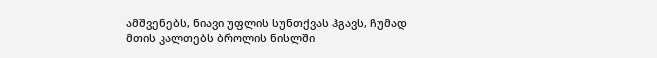ამშვენებს, ნიავი უფლის სუნთქვას ჰგავს, ჩუმად მთის კალთებს ბროლის ნისლში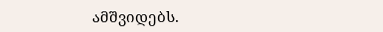ამშვიდებს.